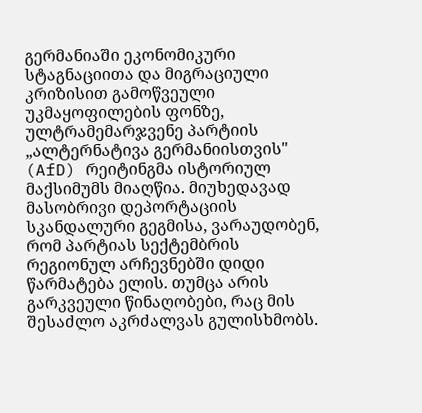გერმანიაში ეკონომიკური სტაგნაციითა და მიგრაციული კრიზისით გამოწვეული უკმაყოფილების ფონზე, ულტრამემარჯვენე პარტიის „ალტერნატივა გერმანიისთვის" (AfD) რეიტინგმა ისტორიულ მაქსიმუმს მიაღწია. მიუხედავად მასობრივი დეპორტაციის სკანდალური გეგმისა, ვარაუდობენ, რომ პარტიას სექტემბრის რეგიონულ არჩევნებში დიდი წარმატება ელის. თუმცა არის გარკვეული წინაღობები, რაც მის შესაძლო აკრძალვას გულისხმობს.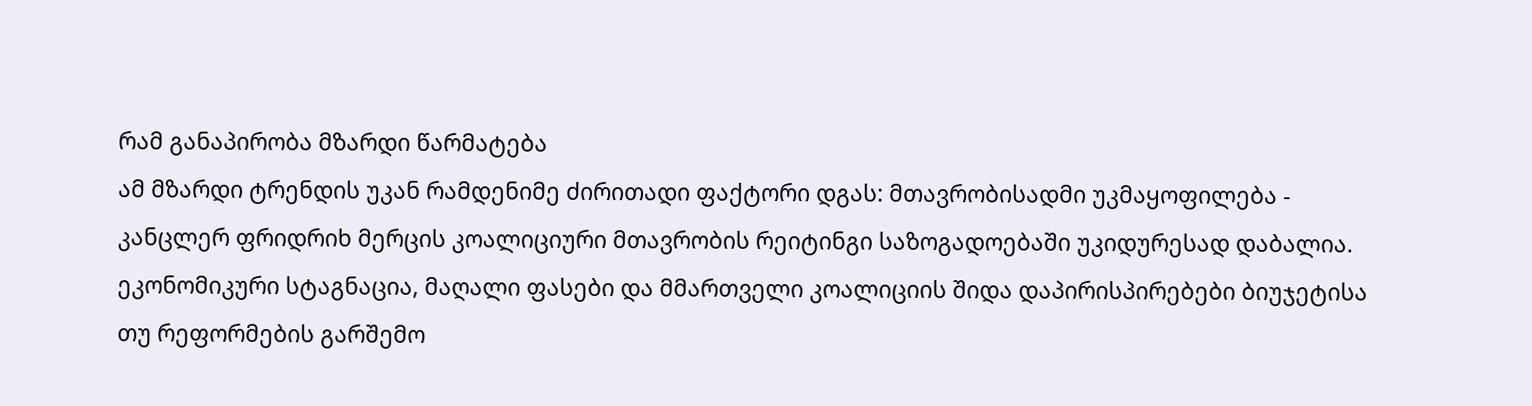რამ განაპირობა მზარდი წარმატება
ამ მზარდი ტრენდის უკან რამდენიმე ძირითადი ფაქტორი დგას: მთავრობისადმი უკმაყოფილება - კანცლერ ფრიდრიხ მერცის კოალიციური მთავრობის რეიტინგი საზოგადოებაში უკიდურესად დაბალია. ეკონომიკური სტაგნაცია, მაღალი ფასები და მმართველი კოალიციის შიდა დაპირისპირებები ბიუჯეტისა თუ რეფორმების გარშემო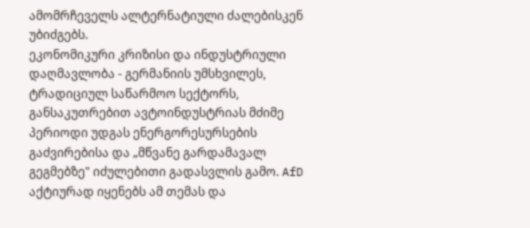ამომრჩეველს ალტერნატიული ძალებისკენ უბიძგებს.
ეკონომიკური კრიზისი და ინდუსტრიული დაღმავლობა - გერმანიის უმსხვილეს, ტრადიციულ საწარმოო სექტორს, განსაკუთრებით ავტოინდუსტრიას მძიმე პერიოდი უდგას ენერგორესურსების გაძვირებისა და „მწვანე გარდამავალ გეგმებზე" იძულებითი გადასვლის გამო. AfD აქტიურად იყენებს ამ თემას და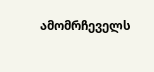ამომრჩეველს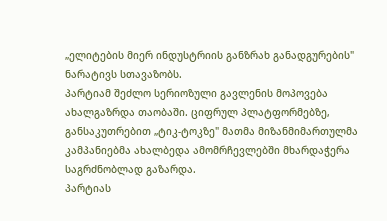„ელიტების მიერ ინდუსტრიის განზრახ განადგურების" ნარატივს სთავაზობს.
პარტიამ შეძლო სერიოზული გავლენის მოპოვება ახალგაზრდა თაობაში. ციფრულ პლატფორმებზე, განსაკუთრებით „ტიკ-ტოკზე" მათმა მიზანმიმართულმა კამპანიებმა ახალბედა ამომრჩევლებში მხარდაჭერა საგრძნობლად გაზარდა.
პარტიას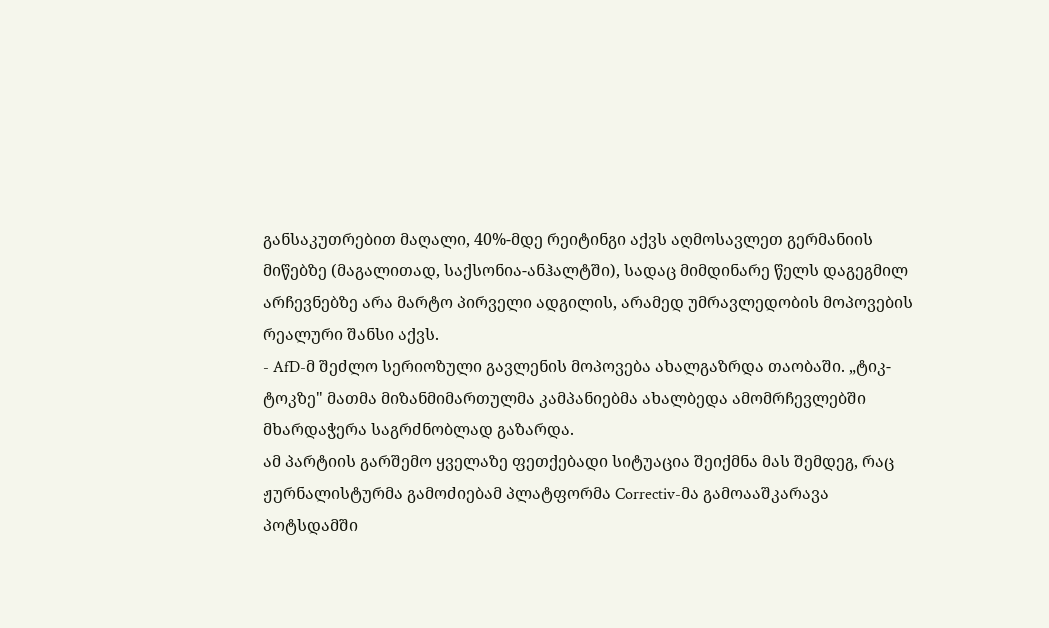განსაკუთრებით მაღალი, 40%-მდე რეიტინგი აქვს აღმოსავლეთ გერმანიის მიწებზე (მაგალითად, საქსონია-ანჰალტში), სადაც მიმდინარე წელს დაგეგმილ არჩევნებზე არა მარტო პირველი ადგილის, არამედ უმრავლედობის მოპოვების რეალური შანსი აქვს.
- AfD-მ შეძლო სერიოზული გავლენის მოპოვება ახალგაზრდა თაობაში. „ტიკ-ტოკზე" მათმა მიზანმიმართულმა კამპანიებმა ახალბედა ამომრჩევლებში მხარდაჭერა საგრძნობლად გაზარდა.
ამ პარტიის გარშემო ყველაზე ფეთქებადი სიტუაცია შეიქმნა მას შემდეგ, რაც ჟურნალისტურმა გამოძიებამ პლატფორმა Correctiv-მა გამოააშკარავა პოტსდამში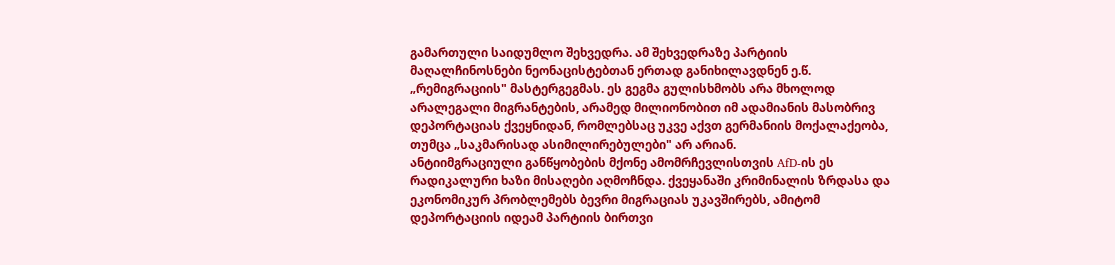გამართული საიდუმლო შეხვედრა. ამ შეხვედრაზე პარტიის მაღალჩინოსნები ნეონაცისტებთან ერთად განიხილავდნენ ე.წ. „რემიგრაციის" მასტერგეგმას. ეს გეგმა გულისხმობს არა მხოლოდ არალეგალი მიგრანტების, არამედ მილიონობით იმ ადამიანის მასობრივ დეპორტაციას ქვეყნიდან, რომლებსაც უკვე აქვთ გერმანიის მოქალაქეობა, თუმცა „საკმარისად ასიმილირებულები" არ არიან.
ანტიიმგრაციული განწყობების მქონე ამომრჩევლისთვის AfD-ის ეს რადიკალური ხაზი მისაღები აღმოჩნდა. ქვეყანაში კრიმინალის ზრდასა და ეკონომიკურ პრობლემებს ბევრი მიგრაციას უკავშირებს, ამიტომ დეპორტაციის იდეამ პარტიის ბირთვი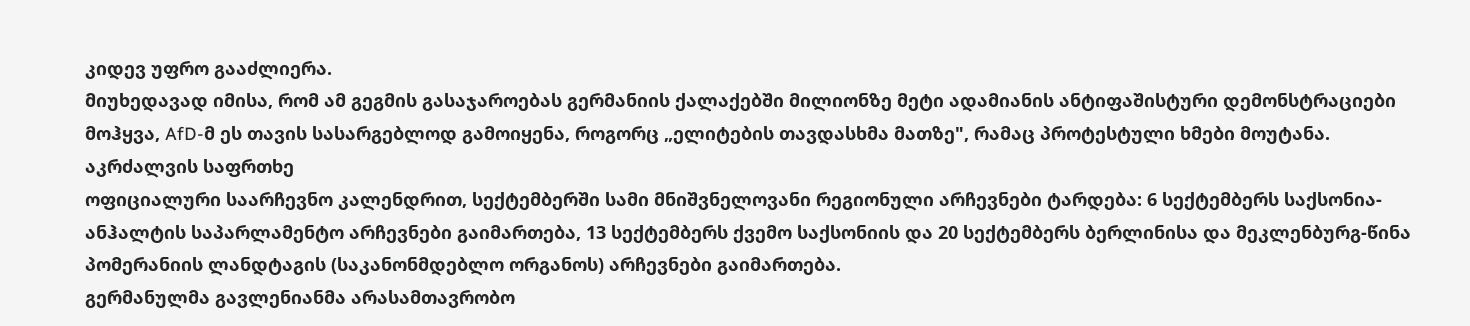კიდევ უფრო გააძლიერა.
მიუხედავად იმისა, რომ ამ გეგმის გასაჯაროებას გერმანიის ქალაქებში მილიონზე მეტი ადამიანის ანტიფაშისტური დემონსტრაციები მოჰყვა, AfD-მ ეს თავის სასარგებლოდ გამოიყენა, როგორც „ელიტების თავდასხმა მათზე", რამაც პროტესტული ხმები მოუტანა.
აკრძალვის საფრთხე
ოფიციალური საარჩევნო კალენდრით, სექტემბერში სამი მნიშვნელოვანი რეგიონული არჩევნები ტარდება: 6 სექტემბერს საქსონია-ანჰალტის საპარლამენტო არჩევნები გაიმართება, 13 სექტემბერს ქვემო საქსონიის და 20 სექტემბერს ბერლინისა და მეკლენბურგ-წინა პომერანიის ლანდტაგის (საკანონმდებლო ორგანოს) არჩევნები გაიმართება.
გერმანულმა გავლენიანმა არასამთავრობო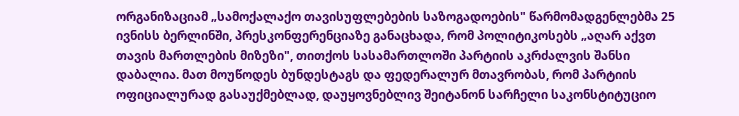ორგანიზაციამ „სამოქალაქო თავისუფლებების საზოგადოების" წარმომადგენლებმა 25 ივნისს ბერლინში, პრესკონფერენციაზე განაცხადა, რომ პოლიტიკოსებს „აღარ აქვთ თავის მართლების მიზეზი", თითქოს სასამართლოში პარტიის აკრძალვის შანსი დაბალია. მათ მოუწოდეს ბუნდესტაგს და ფედერალურ მთავრობას, რომ პარტიის ოფიციალურად გასაუქმებლად, დაუყოვნებლივ შეიტანონ სარჩელი საკონსტიტუციო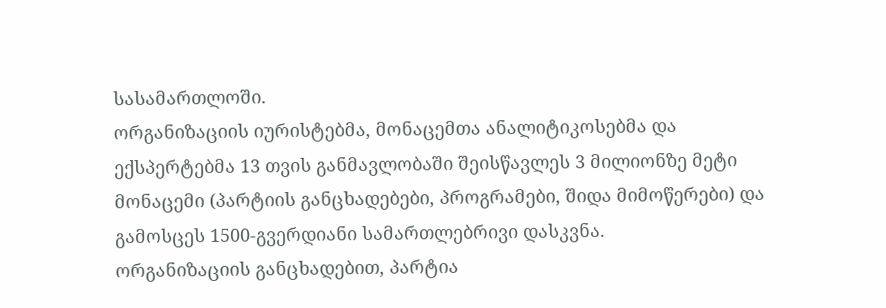სასამართლოში.
ორგანიზაციის იურისტებმა, მონაცემთა ანალიტიკოსებმა და ექსპერტებმა 13 თვის განმავლობაში შეისწავლეს 3 მილიონზე მეტი მონაცემი (პარტიის განცხადებები, პროგრამები, შიდა მიმოწერები) და გამოსცეს 1500-გვერდიანი სამართლებრივი დასკვნა.
ორგანიზაციის განცხადებით, პარტია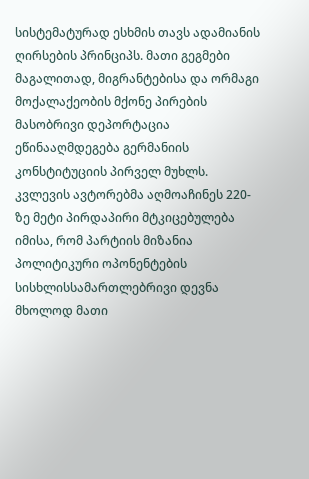სისტემატურად ესხმის თავს ადამიანის ღირსების პრინციპს. მათი გეგმები მაგალითად, მიგრანტებისა და ორმაგი მოქალაქეობის მქონე პირების მასობრივი დეპორტაცია ეწინააღმდეგება გერმანიის კონსტიტუციის პირველ მუხლს.
კვლევის ავტორებმა აღმოაჩინეს 220-ზე მეტი პირდაპირი მტკიცებულება იმისა, რომ პარტიის მიზანია პოლიტიკური ოპონენტების სისხლისსამართლებრივი დევნა მხოლოდ მათი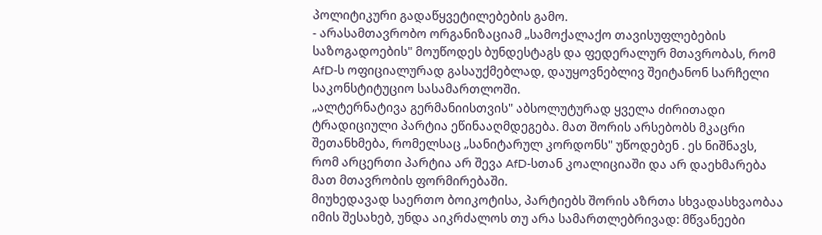პოლიტიკური გადაწყვეტილებების გამო.
- არასამთავრობო ორგანიზაციამ „სამოქალაქო თავისუფლებების საზოგადოების" მოუწოდეს ბუნდესტაგს და ფედერალურ მთავრობას, რომ AfD-ს ოფიციალურად გასაუქმებლად, დაუყოვნებლივ შეიტანონ სარჩელი საკონსტიტუციო სასამართლოში.
„ალტერნატივა გერმანიისთვის" აბსოლუტურად ყველა ძირითადი ტრადიციული პარტია ეწინააღმდეგება. მათ შორის არსებობს მკაცრი შეთანხმება, რომელსაც „სანიტარულ კორდონს" უწოდებენ . ეს ნიშნავს, რომ არცერთი პარტია არ შევა AfD-სთან კოალიციაში და არ დაეხმარება მათ მთავრობის ფორმირებაში.
მიუხედავად საერთო ბოიკოტისა, პარტიებს შორის აზრთა სხვადასხვაობაა იმის შესახებ, უნდა აიკრძალოს თუ არა სამართლებრივად: მწვანეები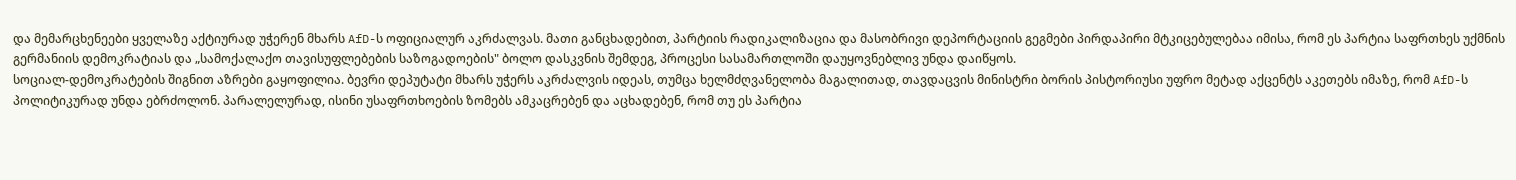და მემარცხენეები ყველაზე აქტიურად უჭერენ მხარს AfD-ს ოფიციალურ აკრძალვას. მათი განცხადებით, პარტიის რადიკალიზაცია და მასობრივი დეპორტაციის გეგმები პირდაპირი მტკიცებულებაა იმისა, რომ ეს პარტია საფრთხეს უქმნის გერმანიის დემოკრატიას და „სამოქალაქო თავისუფლებების საზოგადოების" ბოლო დასკვნის შემდეგ, პროცესი სასამართლოში დაუყოვნებლივ უნდა დაიწყოს.
სოციალ-დემოკრატების შიგნით აზრები გაყოფილია. ბევრი დეპუტატი მხარს უჭერს აკრძალვის იდეას, თუმცა ხელმძღვანელობა მაგალითად, თავდაცვის მინისტრი ბორის პისტორიუსი უფრო მეტად აქცენტს აკეთებს იმაზე, რომ AfD-ს პოლიტიკურად უნდა ებრძოლონ. პარალელურად, ისინი უსაფრთხოების ზომებს ამკაცრებენ და აცხადებენ, რომ თუ ეს პარტია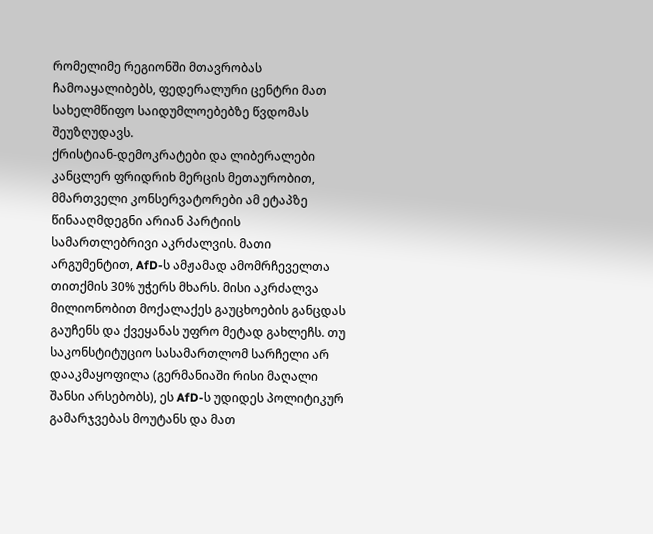რომელიმე რეგიონში მთავრობას ჩამოაყალიბებს, ფედერალური ცენტრი მათ სახელმწიფო საიდუმლოებებზე წვდომას შეუზღუდავს.
ქრისტიან-დემოკრატები და ლიბერალები კანცლერ ფრიდრიხ მერცის მეთაურობით, მმართველი კონსერვატორები ამ ეტაპზე წინააღმდეგნი არიან პარტიის სამართლებრივი აკრძალვის. მათი არგუმენტით, AfD-ს ამჟამად ამომრჩეველთა თითქმის 30% უჭერს მხარს. მისი აკრძალვა მილიონობით მოქალაქეს გაუცხოების განცდას გაუჩენს და ქვეყანას უფრო მეტად გახლეჩს. თუ საკონსტიტუციო სასამართლომ სარჩელი არ დააკმაყოფილა (გერმანიაში რისი მაღალი შანსი არსებობს), ეს AfD-ს უდიდეს პოლიტიკურ გამარჯვებას მოუტანს და მათ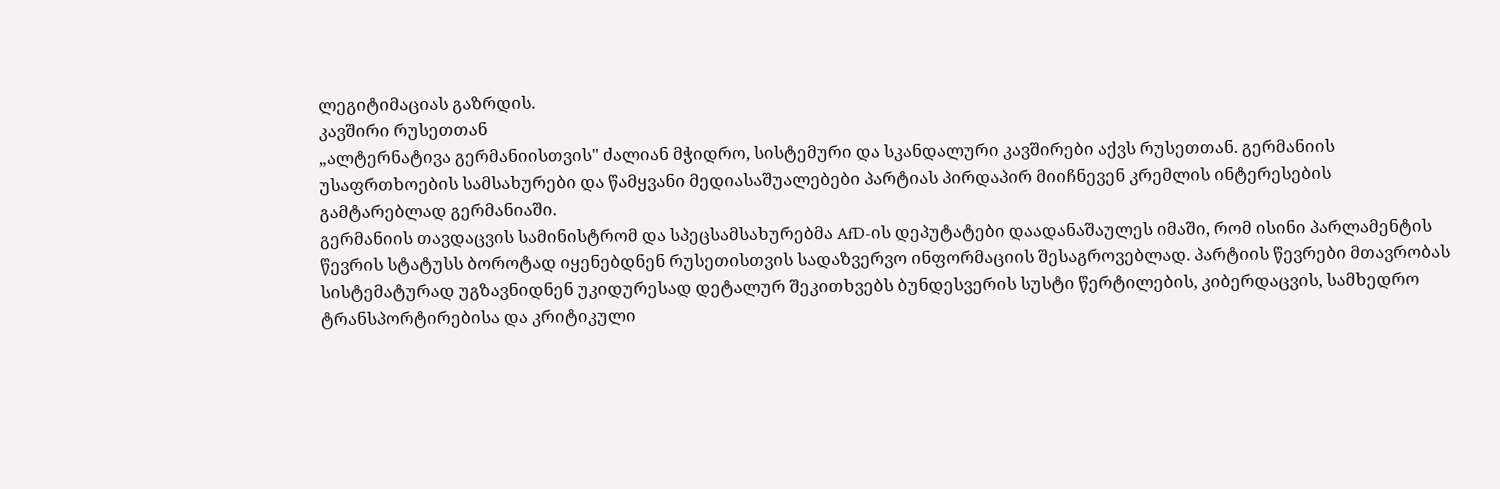ლეგიტიმაციას გაზრდის.
კავშირი რუსეთთან
„ალტერნატივა გერმანიისთვის" ძალიან მჭიდრო, სისტემური და სკანდალური კავშირები აქვს რუსეთთან. გერმანიის უსაფრთხოების სამსახურები და წამყვანი მედიასაშუალებები პარტიას პირდაპირ მიიჩნევენ კრემლის ინტერესების გამტარებლად გერმანიაში.
გერმანიის თავდაცვის სამინისტრომ და სპეცსამსახურებმა AfD-ის დეპუტატები დაადანაშაულეს იმაში, რომ ისინი პარლამენტის წევრის სტატუსს ბოროტად იყენებდნენ რუსეთისთვის სადაზვერვო ინფორმაციის შესაგროვებლად. პარტიის წევრები მთავრობას სისტემატურად უგზავნიდნენ უკიდურესად დეტალურ შეკითხვებს ბუნდესვერის სუსტი წერტილების, კიბერდაცვის, სამხედრო ტრანსპორტირებისა და კრიტიკული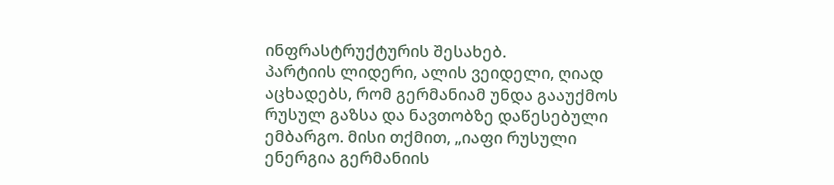ინფრასტრუქტურის შესახებ.
პარტიის ლიდერი, ალის ვეიდელი, ღიად აცხადებს, რომ გერმანიამ უნდა გააუქმოს რუსულ გაზსა და ნავთობზე დაწესებული ემბარგო. მისი თქმით, „იაფი რუსული ენერგია გერმანიის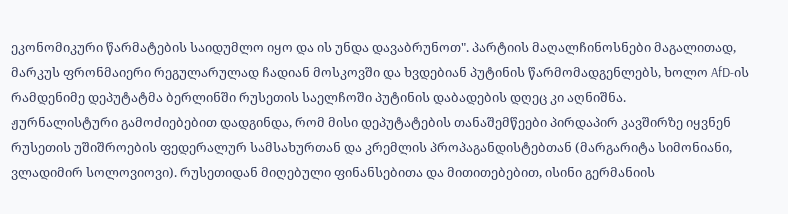ეკონომიკური წარმატების საიდუმლო იყო და ის უნდა დავაბრუნოთ". პარტიის მაღალჩინოსნები მაგალითად, მარკუს ფრონმაიერი რეგულარულად ჩადიან მოსკოვში და ხვდებიან პუტინის წარმომადგენლებს, ხოლო AfD-ის რამდენიმე დეპუტატმა ბერლინში რუსეთის საელჩოში პუტინის დაბადების დღეც კი აღნიშნა.
ჟურნალისტური გამოძიებებით დადგინდა, რომ მისი დეპუტატების თანაშემწეები პირდაპირ კავშირზე იყვნენ რუსეთის უშიშროების ფედერალურ სამსახურთან და კრემლის პროპაგანდისტებთან (მარგარიტა სიმონიანი, ვლადიმირ სოლოვიოვი). რუსეთიდან მიღებული ფინანსებითა და მითითებებით, ისინი გერმანიის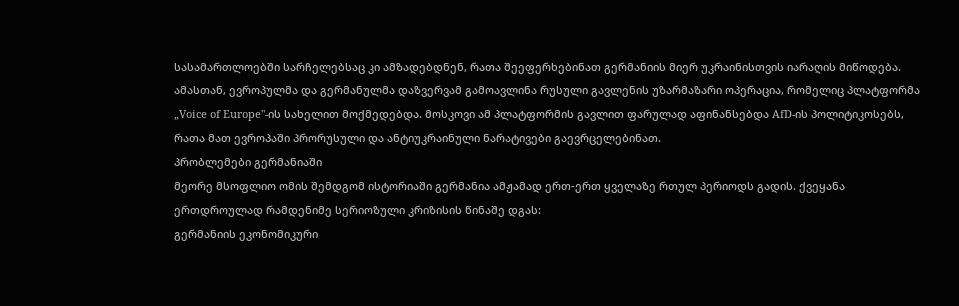სასამართლოებში სარჩელებსაც კი ამზადებდნენ, რათა შეეფერხებინათ გერმანიის მიერ უკრაინისთვის იარაღის მიწოდება.
ამასთან, ევროპულმა და გერმანულმა დაზვერვამ გამოავლინა რუსული გავლენის უზარმაზარი ოპერაცია, რომელიც პლატფორმა „Voice of Europe"-ის სახელით მოქმედებდა. მოსკოვი ამ პლატფორმის გავლით ფარულად აფინანსებდა AfD-ის პოლიტიკოსებს, რათა მათ ევროპაში პრორუსული და ანტიუკრაინული ნარატივები გაევრცელებინათ.
პრობლემები გერმანიაში
მეორე მსოფლიო ომის შემდგომ ისტორიაში გერმანია ამჟამად ერთ-ერთ ყველაზე რთულ პერიოდს გადის. ქვეყანა ერთდროულად რამდენიმე სერიოზული კრიზისის წინაშე დგას:
გერმანიის ეკონომიკური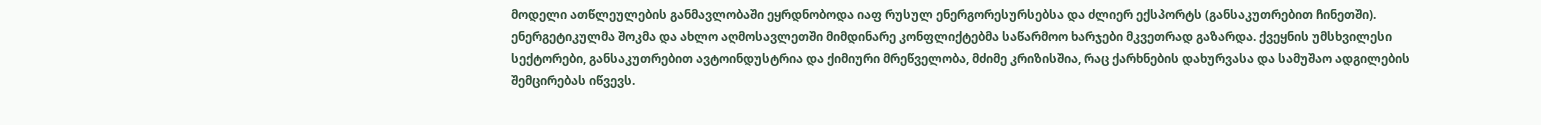მოდელი ათწლეულების განმავლობაში ეყრდნობოდა იაფ რუსულ ენერგორესურსებსა და ძლიერ ექსპორტს (განსაკუთრებით ჩინეთში). ენერგეტიკულმა შოკმა და ახლო აღმოსავლეთში მიმდინარე კონფლიქტებმა საწარმოო ხარჯები მკვეთრად გაზარდა. ქვეყნის უმსხვილესი სექტორები, განსაკუთრებით ავტოინდუსტრია და ქიმიური მრეწველობა, მძიმე კრიზისშია, რაც ქარხნების დახურვასა და სამუშაო ადგილების შემცირებას იწვევს.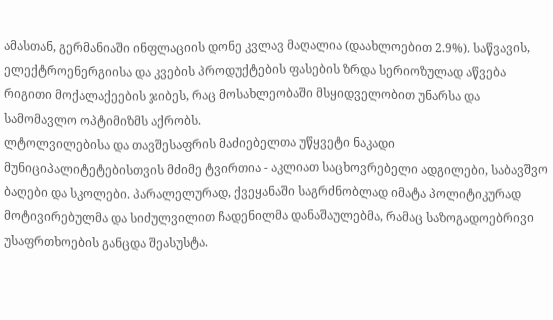ამასთან, გერმანიაში ინფლაციის დონე კვლავ მაღალია (დაახლოებით 2.9%). საწვავის, ელექტროენერგიისა და კვების პროდუქტების ფასების ზრდა სერიოზულად აწვება რიგითი მოქალაქეების ჯიბეს, რაც მოსახლეობაში მსყიდველობით უნარსა და სამომავლო ოპტიმიზმს აქრობს.
ლტოლვილებისა და თავშესაფრის მაძიებელთა უწყვეტი ნაკადი მუნიციპალიტეტებისთვის მძიმე ტვირთია - აკლიათ საცხოვრებელი ადგილები, საბავშვო ბაღები და სკოლები. პარალელურად, ქვეყანაში საგრძნობლად იმატა პოლიტიკურად მოტივირებულმა და სიძულვილით ჩადენილმა დანაშაულებმა, რამაც საზოგადოებრივი უსაფრთხოების განცდა შეასუსტა.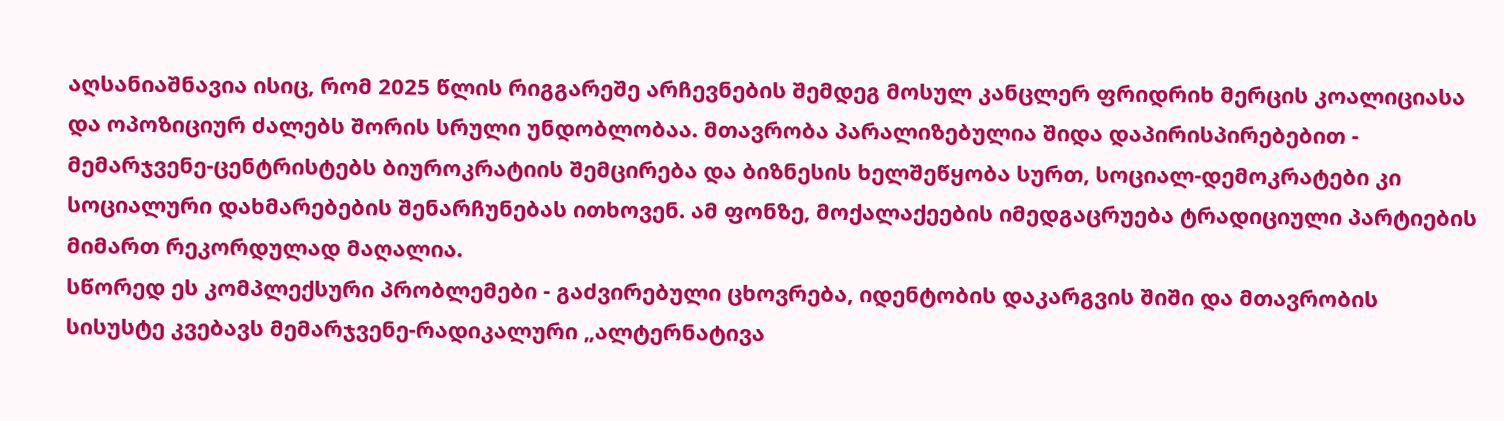აღსანიაშნავია ისიც, რომ 2025 წლის რიგგარეშე არჩევნების შემდეგ მოსულ კანცლერ ფრიდრიხ მერცის კოალიციასა და ოპოზიციურ ძალებს შორის სრული უნდობლობაა. მთავრობა პარალიზებულია შიდა დაპირისპირებებით - მემარჯვენე-ცენტრისტებს ბიუროკრატიის შემცირება და ბიზნესის ხელშეწყობა სურთ, სოციალ-დემოკრატები კი სოციალური დახმარებების შენარჩუნებას ითხოვენ. ამ ფონზე, მოქალაქეების იმედგაცრუება ტრადიციული პარტიების მიმართ რეკორდულად მაღალია.
სწორედ ეს კომპლექსური პრობლემები - გაძვირებული ცხოვრება, იდენტობის დაკარგვის შიში და მთავრობის სისუსტე კვებავს მემარჯვენე-რადიკალური „ალტერნატივა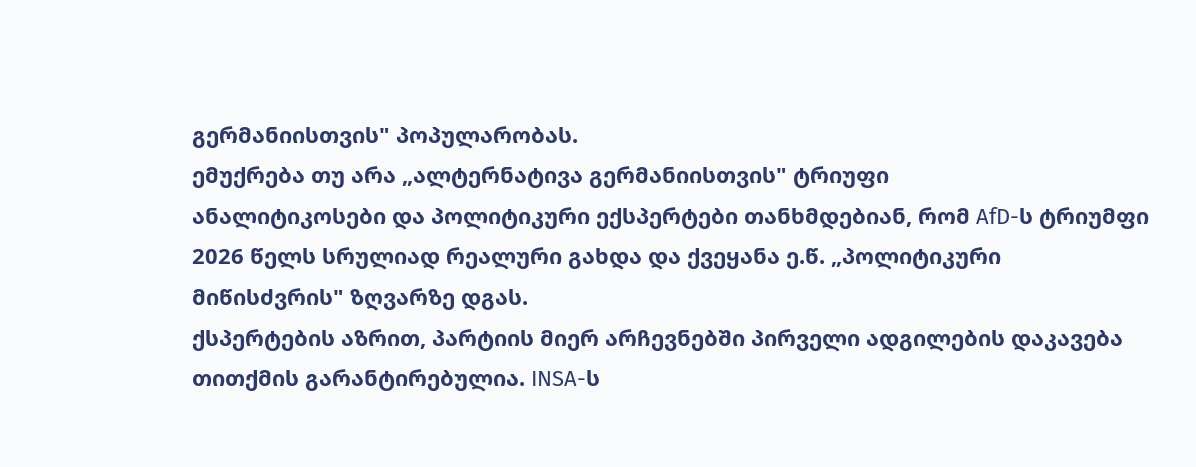გერმანიისთვის" პოპულარობას.
ემუქრება თუ არა „ალტერნატივა გერმანიისთვის" ტრიუფი
ანალიტიკოსები და პოლიტიკური ექსპერტები თანხმდებიან, რომ AfD-ს ტრიუმფი 2026 წელს სრულიად რეალური გახდა და ქვეყანა ე.წ. „პოლიტიკური მიწისძვრის" ზღვარზე დგას.
ქსპერტების აზრით, პარტიის მიერ არჩევნებში პირველი ადგილების დაკავება თითქმის გარანტირებულია. INSA-ს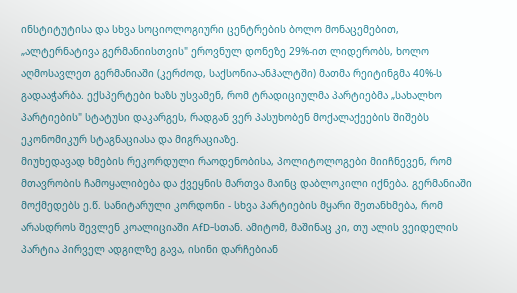ინსტიტუტისა და სხვა სოციოლოგიური ცენტრების ბოლო მონაცემებით, „ალტერნატივა გერმანიისთვის" ეროვნულ დონეზე 29%-ით ლიდერობს, ხოლო აღმოსავლეთ გერმანიაში (კერძოდ, საქსონია-ანჰალტში) მათმა რეიტინგმა 40%-ს გადააჭარბა. ექსპერტები ხაზს უსვამენ, რომ ტრადიციულმა პარტიებმა „სახალხო პარტიების" სტატუსი დაკარგეს, რადგან ვერ პასუხობენ მოქალაქეების შიშებს ეკონომიკურ სტაგნაციასა და მიგრაციაზე.
მიუხედავად ხმების რეკორდული რაოდენობისა, პოლიტოლოგები მიიჩნევენ, რომ მთავრობის ჩამოყალიბება და ქვეყნის მართვა მაინც დაბლოკილი იქნება. გერმანიაში მოქმედებს ე.წ. სანიტარული კორდონი - სხვა პარტიების მყარი შეთანხმება, რომ არასდროს შევლენ კოალიციაში AfD-სთან. ამიტომ, მაშინაც კი, თუ ალის ვეიდელის პარტია პირველ ადგილზე გავა, ისინი დარჩებიან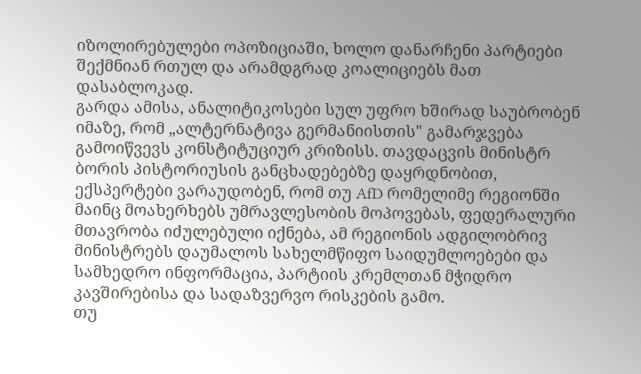იზოლირებულები ოპოზიციაში, ხოლო დანარჩენი პარტიები შექმნიან რთულ და არამდგრად კოალიციებს მათ დასაბლოკად.
გარდა ამისა, ანალიტიკოსები სულ უფრო ხშირად საუბრობენ იმაზე, რომ „ალტერნატივა გერმანიისთის" გამარჯვება გამოიწვევს კონსტიტუციურ კრიზისს. თავდაცვის მინისტრ ბორის პისტორიუსის განცხადებებზე დაყრდნობით, ექსპერტები ვარაუდობენ, რომ თუ AfD რომელიმე რეგიონში მაინც მოახერხებს უმრავლესობის მოპოვებას, ფედერალური მთავრობა იძულებული იქნება, ამ რეგიონის ადგილობრივ მინისტრებს დაუმალოს სახელმწიფო საიდუმლოებები და სამხედრო ინფორმაცია, პარტიის კრემლთან მჭიდრო კავშირებისა და სადაზვერვო რისკების გამო.
თუ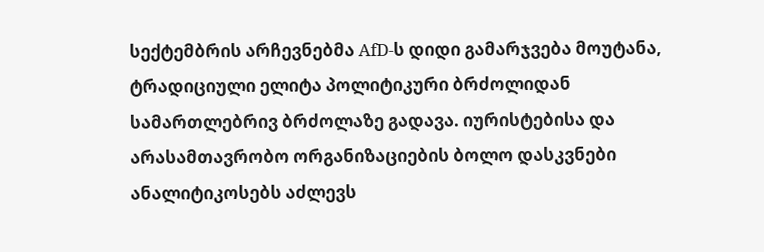სექტემბრის არჩევნებმა AfD-ს დიდი გამარჯვება მოუტანა, ტრადიციული ელიტა პოლიტიკური ბრძოლიდან სამართლებრივ ბრძოლაზე გადავა. იურისტებისა და არასამთავრობო ორგანიზაციების ბოლო დასკვნები ანალიტიკოსებს აძლევს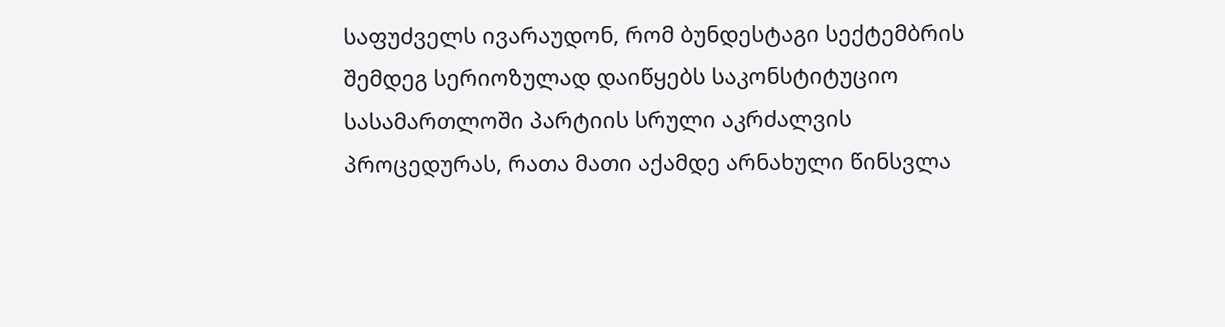საფუძველს ივარაუდონ, რომ ბუნდესტაგი სექტემბრის შემდეგ სერიოზულად დაიწყებს საკონსტიტუციო სასამართლოში პარტიის სრული აკრძალვის პროცედურას, რათა მათი აქამდე არნახული წინსვლა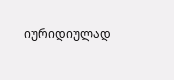იურიდიულად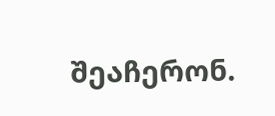შეაჩერონ.